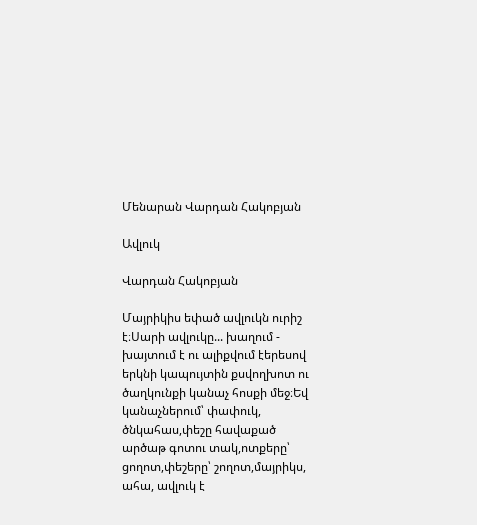Մենարան Վարդան Հակոբյան

Ավլուկ

Վարդան Հակոբյան

Մայրիկիս եփած ավլուկն ուրիշ է։Սարի ավլուկը... խաղում - խայտում է ու ալիքվում էերեսով երկնի կապույտին քսվողխոտ ու ծաղկունքի կանաչ հոսքի մեջ։Եվ կանաչներում՝ փափուկ, ծնկահաս,փեշը հավաքած արծաթ գոտու տակ,ոտքերը՝ ցողոտ,փեշերը՝ շողոտ,մայրիկս, ահա, ավլուկ է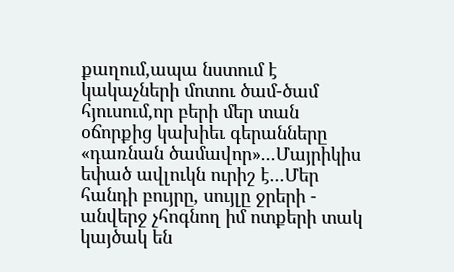քաղում,ապա նստում է կակաչների մոտու ծամ-ծամ հյուսում,որ բերի մեր տան օճորքից կախիեւ գերանները «դառնան ծամավոր»...Մայրիկիս եփած ավլուկն ուրիշ է...Մեր հանդի բույրը, սույլը ջրերի - անվերջ չհոգնող իմ ոտքերի տակ կայծակ են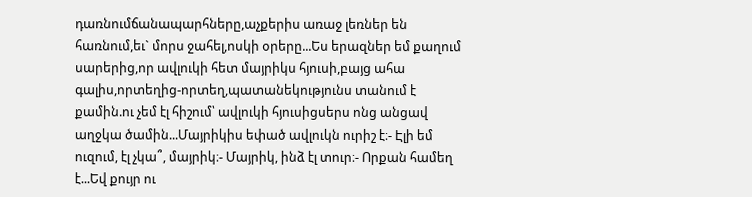դառնումճանապարհները,աչքերիս առաջ լեռներ են հառնում,եւ` մորս ջահել,ոսկի օրերը...Ես երազներ եմ քաղում սարերից,որ ավլուկի հետ մայրիկս հյուսի,բայց ահա գալիս,որտեղից-որտեղ,պատանեկությունս տանում է քամին.ու չեմ էլ հիշում՝ ավլուկի հյուսիցսերս ոնց անցավ աղջկա ծամին...Մայրիկիս եփած ավլուկն ուրիշ է։- Էլի եմ ուզում, էլ չկա՞, մայրիկ։- Մայրիկ, ինձ էլ տուր։- Որքան համեղ է...Եվ քույր ու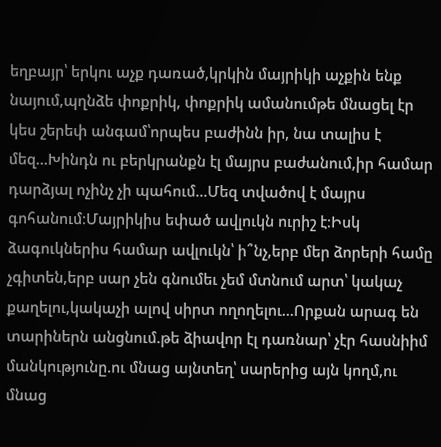եղբայր՝ երկու աչք դառած,կրկին մայրիկի աչքին ենք նայում,պղնձե փոքրիկ, փոքրիկ ամանումթե մնացել էր կես շերեփ անգամ՝որպես բաժինն իր, նա տալիս է մեզ...Խինդն ու բերկրանքն էլ մայրս բաժանում,իր համար դարձյալ ոչինչ չի պահում...Մեզ տվածով է մայրս գոհանում։Մայրիկիս եփած ավլուկն ուրիշ է։Իսկ ձագուկներիս համար ավլուկն՝ ի՞նչ,երբ մեր ձորերի համը չգիտեն,երբ սար չեն գնումեւ չեմ մտնում արտ՝ կակաչ քաղելու,կակաչի ալով սիրտ ողողելու...Որքան արագ են տարիներն անցնում.թե ձիավոր էլ դառնար՝ չէր հասնիիմ մանկությունը.ու մնաց այնտեղ՝ սարերից այն կողմ,ու մնաց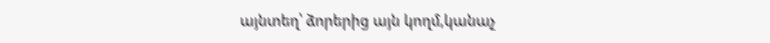այնտեղ՝ ձորերից այն կողմ,կանաչ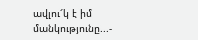ավլու՜կ է իմ մանկությունը...-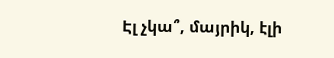Էլ չկա՞, մայրիկ, էլի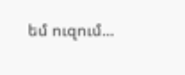եմ ուզում...